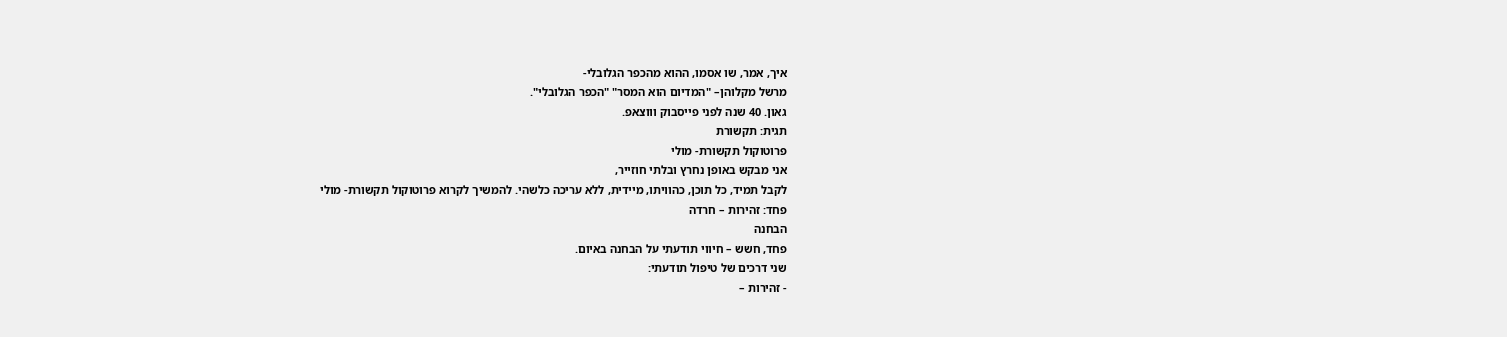איך, אמר, שו אסמו, ההוא מהכפר הגלובלי-
מרשל מקלוהן– "המדיום הוא המסר" "הכפר הגלובלי".
גאון. 40 שנה לפני פייסבוק וווצאפ.
תגית: תקשורת
פרוטוקול תקשורת- מולי
אני מבקש באופן נחרץ ובלתי חוזייר,
לקבל תמיד, כל תוכן, כהוויתו, מיידית, ללא עריכה כלשהי. להמשיך לקרוא פרוטוקול תקשורת- מולי
פחד: זהירות – חרדה
הבחנה
פחד, חשש – חיווי תודעתי על הבחנה באיום.
שני דרכים של טיפול תודעתי:
- זהירות –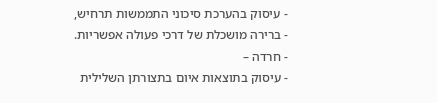- עיסוק בהערכת סיכוני התממשות תרחיש,
- ברירה מושכלת של דרכי פעולה אפשריות.
- חרדה –
- עיסוק בתוצאות איום בתצורתן השלילית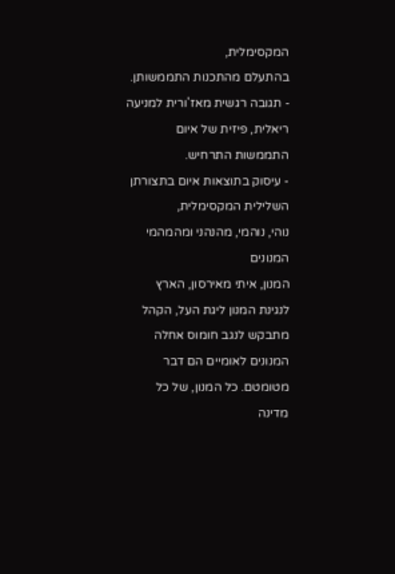המקסימלית,
בהתעלם מהתכנות התממשותן. - תגובה רגשית מאז'ורית למניעה ריאלית, פיזית של איום התממשות התרחיש.
- עיסוק בתוצאות איום בתצורתן השלילית המקסימלית,
נוהי, נוהמי, מהנהני ומהמהמי המנונים
המנון, איתי מאירסון, הארץ
לנגינת המנון ליגת העל, הקהל מתבקש לנגב חומוס אחלה
המנונים לאומיים הם דבר מטומטם. כל המנון, של כל מדינה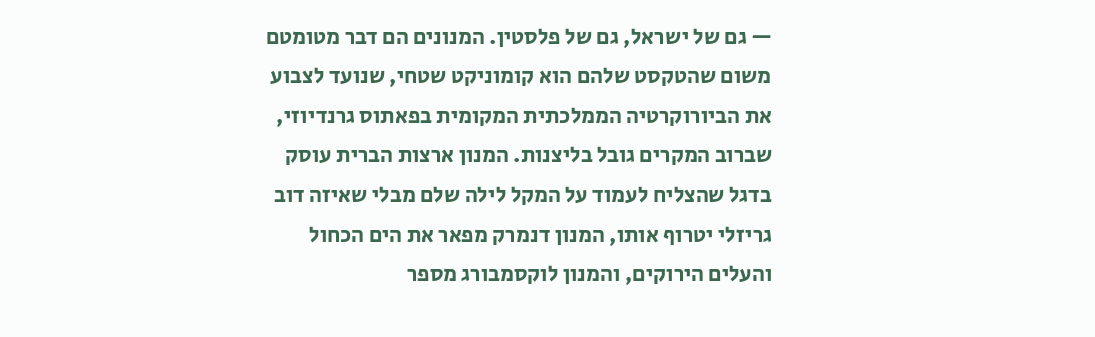— גם של ישראל, גם של פלסטין. המנונים הם דבר מטומטם משום שהטקסט שלהם הוא קומוניקט שטחי, שנועד לצבוע את הביורוקרטיה הממלכתית המקומית בפאתוס גרנדיוזי, שברוב המקרים גובל בליצנות. המנון ארצות הברית עוסק בדגל שהצליח לעמוד על המקל לילה שלם מבלי שאיזה דוב גריזלי יטרוף אותו, המנון דנמרק מפאר את הים הכחול והעלים הירוקים, והמנון לוקסמבורג מספר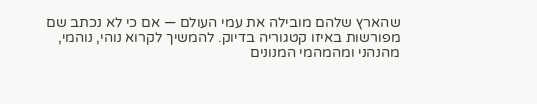שהארץ שלהם מובילה את עמי העולם — אם כי לא נכתב שם מפורשות באיזו קטגוריה בדיוק. להמשיך לקרוא נוהי, נוהמי, מהנהני ומהמהמי המנונים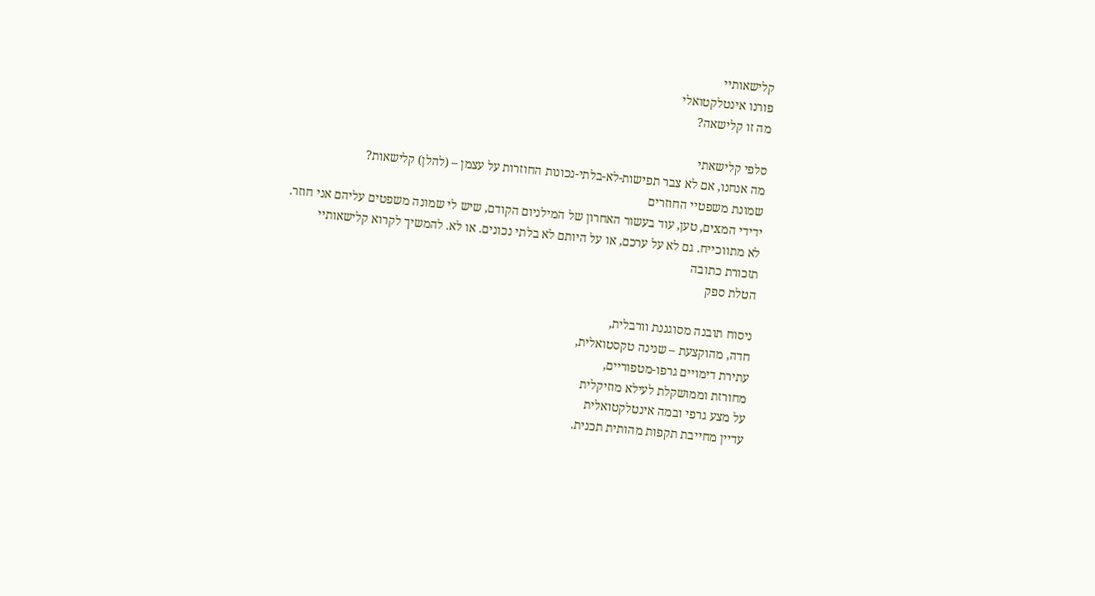קלישאותיי
פורנו אינטלקטואלי
מה זו קלישאה?

סלפי קלישאתי
מה אנחנו, אם לא צבר תפישות-לא-בלתי-נכונות החוזרות על עצמן – (להלן) קלישאות?
שמונת משפטיי החוזרים
ידידי המxים, טען, עוד בעשור האחרון של המילניום הקודם, שיש לי שמונה משפטים עליהם אני חוזר.
לא מתווכייח. גם לא על ערכם, או על היותם לא בלתי נכונים. או לא. להמשיך לקרוא קלישאותיי
תזכורת כתובה
הטלת ספק

ניסוח תובנה מסוגננת וורבלית,
חדה, מהוקצעת – שנינה טקסטואלית,
עתירת דימויים גרפו-מטפוריים,
מחורזת וממושקלת לעילא מוזיקלית
על מצע גרפי ובמה אינטלקטואלית
עדיין מחייבת תקפות מהותית תכנית.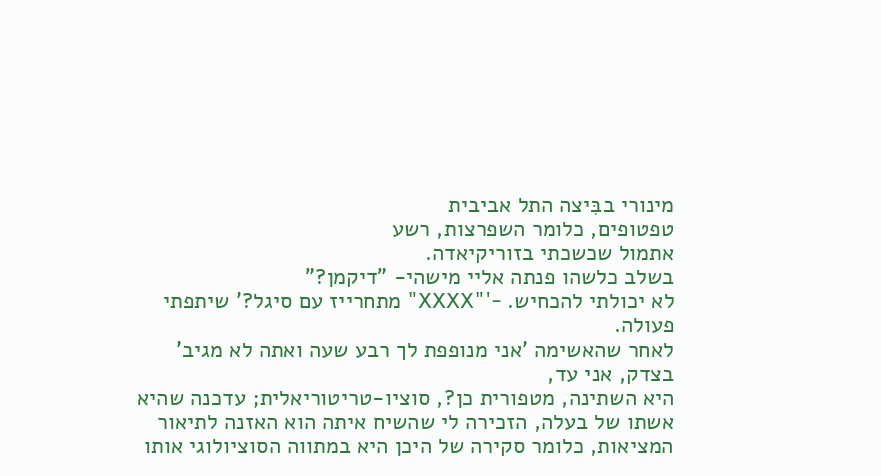מינורי בבִּיצה התל אביבית
טפטופים, כלומר השפרצות, רשע
אתמול שכשכתי בזוריקיאדה.
בשלב כלשהו פנתה אליי מישהי- "דיקמן?"
לא יכולתי להכחיש. -'"XXXX" מתחרייז עם סיגל?' שיתפתי פעולה.
לאחר שהאשימה 'אני מנופפת לך רבע שעה ואתה לא מגיב' בצדק, אני עד,
היא השתינה, מטפורית כן?, סוציו-טריטוריאלית; עדכנה שהיא אשתו של בעלה, הזכירה לי שהשיח איתה הוא האזנה לתיאור המציאות, כלומר סקירה של היכן היא במתווה הסוציולוגי אותו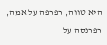היא טווה, רפרפה על אמה, רפרנסה על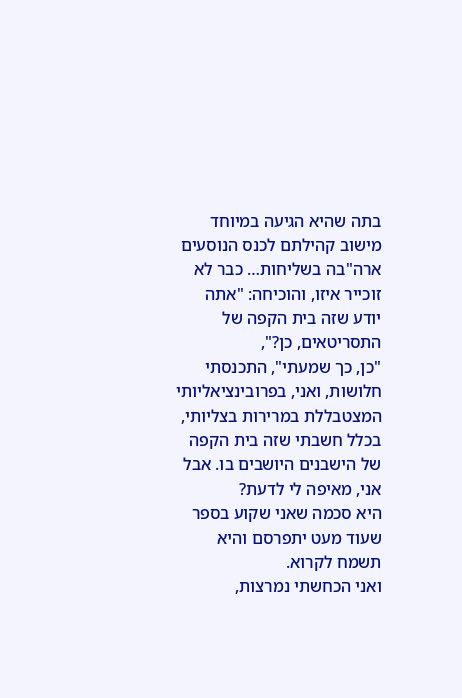בתה שהיא הגיעה במיוחד מישוב קהילתם לכנס הנוסעים ארה"בה בשליחות… כבר לא זוכייר איזו, והוכיחה: "אתה יודע שזה בית הקפה של התסריטאים, כן?",
"כן, כך שמעתי", התכנסתי חלושות, ואני, בפרובינציאליותי המצטבללת במרירות בצליותי, בכלל חשבתי שזה בית הקפה של הישבנים היושבים בו. אבל אני, מאיפה לי לדעת?
היא סכמה שאני שקוע בספר שעוד מעט יתפרסם והיא תשמח לקרוא.
ואני הכחשתי נמרצות,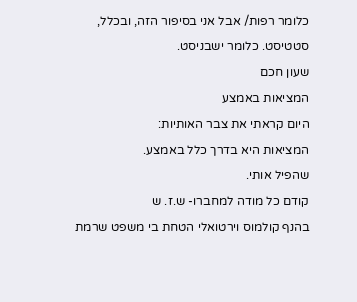כלומר רפות/ אבל אני בסיפור הזה, ובכלל, סטטיסט. כלומר ישבניסט.
שעון חכם
המציאות באמצע
היום קראתי את צבר האותיות:
המציאות היא בדרך כלל באמצע.
שהפיל אותי.
קודם כל מודה למחברו- ש.ז. ש
בהנף קולמוס וירטואלי הטחת בי משפט שרמת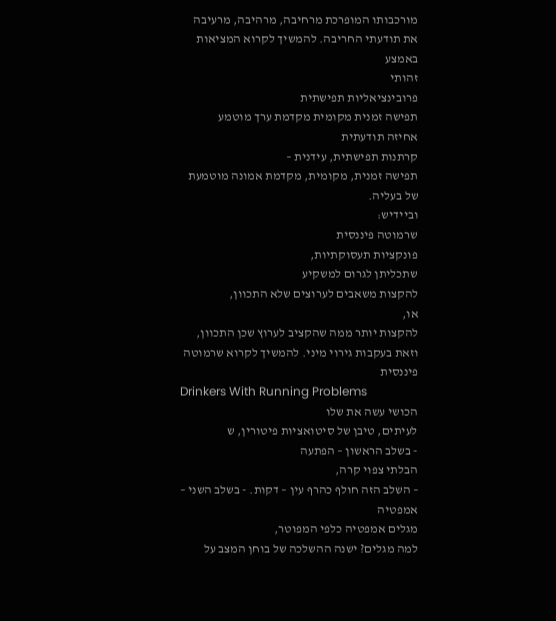מורכבותו המופרכת מרחיבה, מרהיבה, מרעיבה את תודעתי החריבה. להמשיך לקרוא המציאות באמצע
זהותי
פרובינציאליות תפישתית
תפישה זמנית מקומית מקדמת ערך מוטמע
אחיזה תודעתית
קרתנות תפישתית, עידנית –
תפישה זמנית, מקומית, מקדמת אמונה מוטמעת של בעליה.
וביידיש:
שרמוטה פיננסית
פונקציות תעסוקתיות,
שתכליתן לגרום למשקיע
להקצות משאבים לערוצים שלא התכוון,
או,
להקצות יותר ממה שהקציב לערוץ שכן התכוון,
וזאת בעקבות גירוי מיני. להמשיך לקרוא שרמוטה פיננסית
Drinkers With Running Problems
הכושי עשה את שלו
לעיתים, טיבן של סיטואציות פיטורין, ש
- בשלב הראשון – הפתעה
הבלתי צפוי קרה,
– השלב הזה חולף כהרף עין – דקות. - בשלב השני – אמפטיה
מגלים אמפטיה כלפי המפוטר,
למה מגלים? ישנה ההשלכה של בוחן המצב על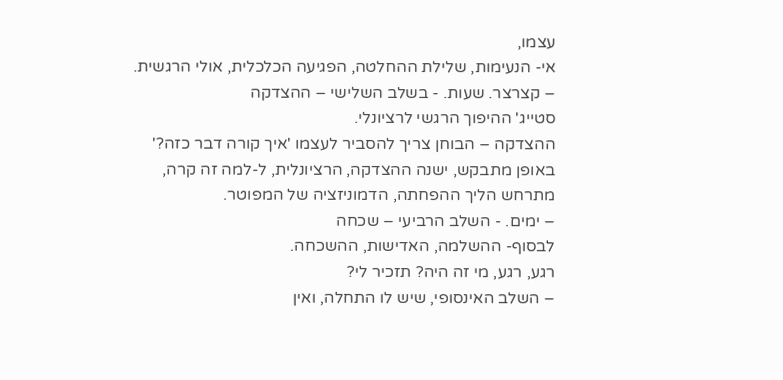עצמו,
אי- הנעימות, שלילת ההחלטה, הפגיעה הכלכלית, אולי הרגשית.
– קצרצר. שעות. - בשלב השלישי – ההצדקה
סטייג' ההיפוך הרגשי לרציונלי.
ההצדקה – הבוחן צריך להסביר לעצמו 'איך קורה דבר כזה?'
באופן מתבקש, ישנה ההצדקה, הרציונלית, ל-למה זה קרה,
מתרחש הליך ההפחתה, הדמוניזציה של המפוטר.
– ימים. - השלב הרביעי – שכחה
לבסוף- ההשלמה, האדישות, ההשכחה.
רגע, רגע, מי זה היה? תזכיר לי?
– השלב האינסופי, שיש לו התחלה, ואין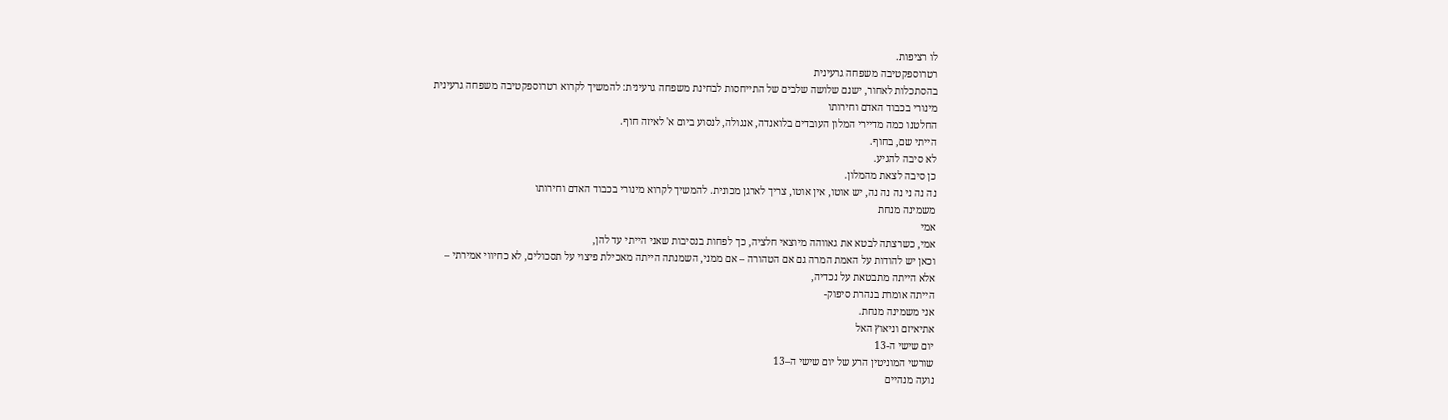לו רציפות.
רטרוספקטיבה משפחה גרעינית
בהסתכלות לאחור, ישנם שלושה שלבים של התייחסות לבחינת משפחה גרעינית: להמשיך לקרוא רטרוספקטיבה משפחה גרעינית
מינורי בכבוד האדם וחירותו
החלטנו כמה מדיירי המלון העובדים בלואנדה, אנגולה, לנסוע ביום א' לאיזה חוף.
הייתי שם, בחוף.
לא סיבה להגיע.
כן סיבה לצאת מהמלון.
נה נה ני נה נה נה, יש אוטו, אין אוטו, צריך לארגן מכונית. להמשיך לקרוא מינורי בכבוד האדם וחירותו
משמינה מנחת
אמי
אמי, כשרצתה לבטא את גאווהה מיוצאי חלציה, כך לפחות בנסיבות שאני הייתי עד להן,
וכאן יש להודות על האמת המרה גם אם הטהורה – אם ממני, השמנתה הייתה מאכילת פיצוי על תסכולים, לא כחיווי אמירתי –
אלא הייתה מתבטאת על נכדיה,
הייתה אומרת בנהרת סיפוק-
אני משמינה מנחת.
אתיאיזם וניאוץ האל
יום שישי ה-13
שורשי המוניטין הרע של יום שישי ה–13
נועה מנהיים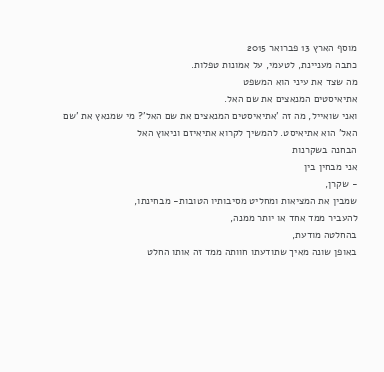מוסף הארץ 13 פברואר 2015
כתבה מעניינת, לטעמי, על אמונות טפלות.
מה שצד את עיני הוא המשפט
אתיאיסטים המנאצים את שם האל.
ואני שואייל, מה זה 'אתיאיסטים המנאצים את שם האל'? מי שמנאץ את 'שם האל' הוא אתיאיסט. להמשיך לקרוא אתיאיזם וניאוץ האל
הבחנה בשקרנות
אני מבחין בין
- שקרן,
שמבין את המציאות ומחליט מסיבותיו הטובות- מבחינתו,
להעביר ממד אחד או יותר ממנה,
בהחלטה מודעת,
באופן שונה מאיך שתודעתו חוותה ממד זה אותו החלט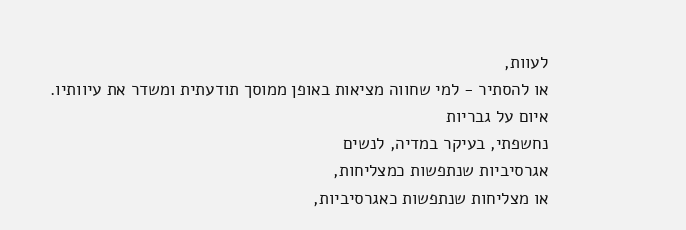לעוות,
או להסתיר - למי שחווה מציאות באופן ממוסך תודעתית ומשדר את עיוותיו.
איום על גבריות
נחשפתי, בעיקר במדיה, לנשים
אגרסיביות שנתפשות כמצליחות,
או מצליחות שנתפשות כאגרסיביות,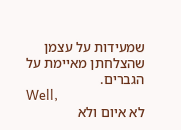שמעידות על עצמן שהצלחתן מאיימת על הגברים.
Well,
לא איום ולא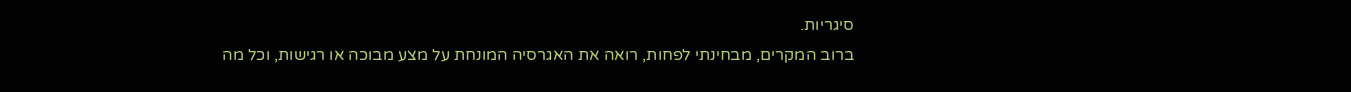סיגריות.
ברוב המקרים, מבחינתי לפחות, רואה את האגרסיה המונחת על מצע מבוכה או רגישות, וכל מה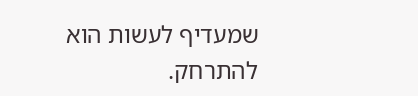שמעדיף לעשות הוא להתרחק.